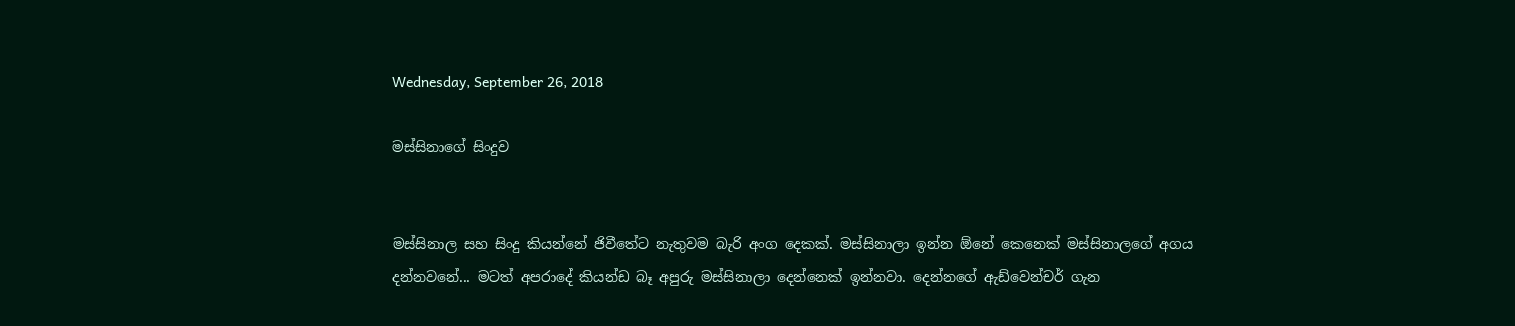Wednesday, September 26, 2018

මස්සිනාගේ සිංදුව


මස්සිනාල සහ සිංදු කියන්නේ ජිවීතේට නැතුවම බැරි අංග දෙකක්. මස්සිනාලා ඉන්න ඕනේ කෙනෙක් මස්සිනාලගේ අගය දන්නවනේ... මටත් අපරාදේ කියන්ඩ බෑ අපුරු මස්සිනාලා දෙන්නෙක් ඉන්නවා. දෙන්නගේ ඇඩ්වෙන්චර් ගැන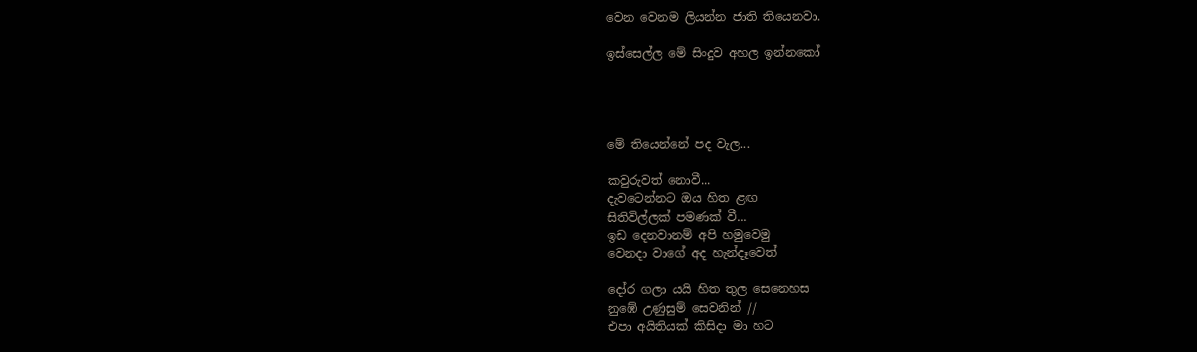වෙන වෙනම ලියන්න ජාති තියෙනවා.

ඉස්සෙල්ල මේ සිංදුව අහල ඉන්නකෝ




මේ තියෙන්නේ පද වැල...

කවුරුවත් නොවී...
දැවටෙන්නට ඔය හිත ළඟ
සිතිවිල්ලක් පමණක් වී...
ඉඩ දෙනවානම් අපි හමුවෙමු
වෙනදා වාගේ අද හැන්දෑවෙත්

දෝර ගලා යයි හිත තුල සෙනෙහස
නුඹේ උණුසුම් සෙවනින් //
එපා අයිතියක් කිසිදා මා හට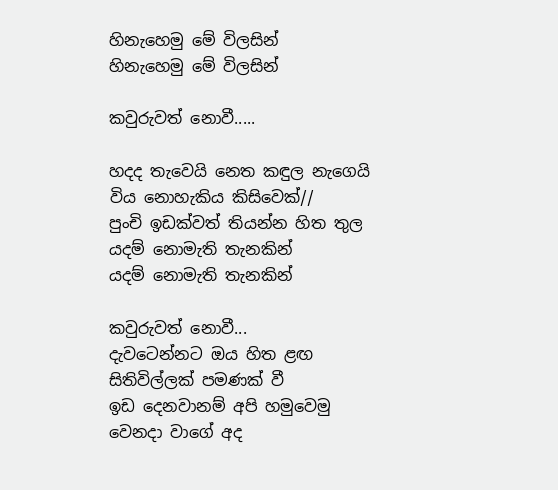හිනැහෙමු මේ විලසින්
හිනැහෙමු මේ විලසින්

කවුරුවත් නොවී.....

හදද තැවෙයි නෙත කඳුල නැගෙයි
විය නොහැකිය කිසිවෙක්//
පුංචි ඉඩක්වත් තියන්න හිත තුල
යදම් නොමැති තැනකින්
යදම් නොමැති තැනකින්

කවුරුවත් නොවී...
දැවටෙන්නට ඔය හිත ළඟ
සිතිවිල්ලක් පමණක් වී
ඉඩ දෙනවානම් අපි හමුවෙමු
වෙනදා වාගේ අද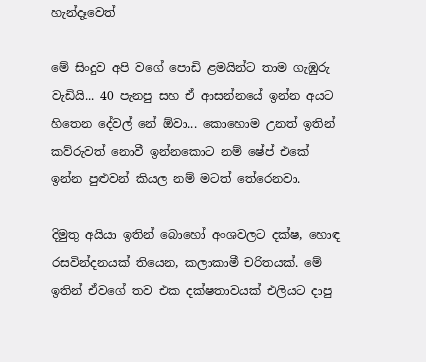හැන්දෑවෙත්

මේ සිංදුව අපි වගේ පොඩි ළමයින්ට තාම ගැඹුරු වැඩියි... 40 පැනපු සහ ඒ ආසන්නයේ ඉන්න අයට හිතෙන දේවල් නේ ඕවා... කොහොම උනත් ඉතින් කව්රුවත් නොවී ඉන්නකොට නම් ෂේප් එකේ ඉන්න පුළුවන් කියල නම් මටත් තේරෙනවා.

දිමුතු අයියා ඉතින් බොහෝ අංශවලට දක්ෂ, හොඳ රසවින්දනයක් තියෙන, කලාකාමී චරිතයක්. මේ ඉතින් ඒවගේ තව එක දක්ෂතාවයක් එලියට දාපු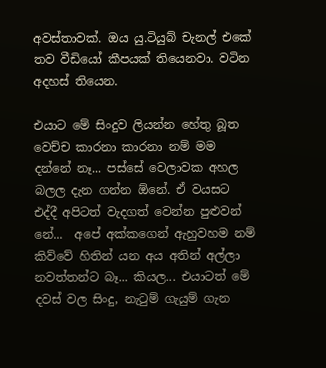අවස්තාවක්. ඔය යු.ටියුබ් චැනල් එකේ තව වීඩියෝ කීපයක් තියෙනවා. වටින අදහස් තියෙන.

එයාට මේ සිංදුව ලියන්න හේතු බූත වෙච්ච කාරනා කාරනා නම් මම දන්නේ නෑ... පස්සේ වෙලාවක අහල බලල දැන ගන්න ඕනේ. ඒ වයසට එද්දී අපිටත් වැදගත් වෙන්න පුළුවන් නේ...  අපේ අක්කගෙන් ඇහුවහම නම් කිව්වේ හිතින් යන අය අතින් අල්ලා නවත්තන්ට බෑ... කියල... එයාටත් මේ දවස් වල සිංදු, නැටුම් ගැයුම් ගැන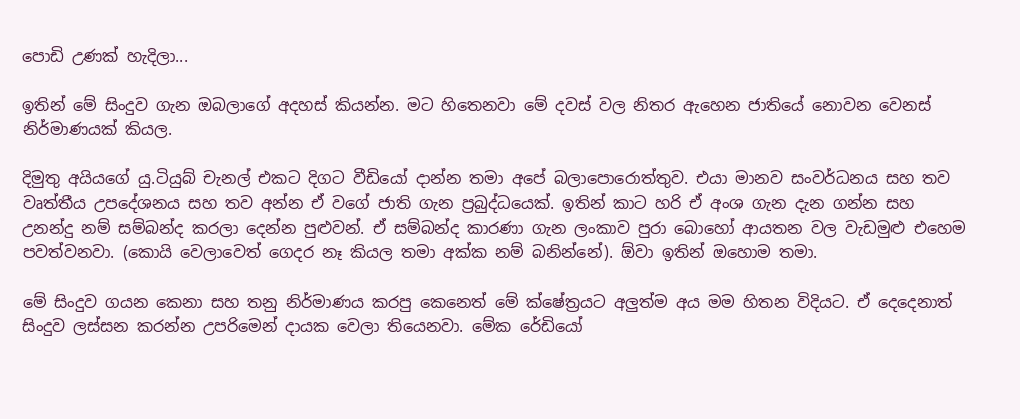පොඩි උණක් හැදිලා...

ඉතින් මේ සිංදුව ගැන ඔබලාගේ අදහස් කියන්න. මට හිතෙනවා මේ දවස් වල නිතර ඇහෙන ජාතියේ නොවන වෙනස් නිර්මාණයක් කියල.

දිමුතු අයියගේ යු.ටියුබ් චැනල් එකට දිගට වීඩියෝ දාන්න තමා අපේ බලාපොරොත්තුව. එයා මානව සංවර්ධනය සහ තව වෘත්තීය උපදේශනය සහ තව අන්න ඒ වගේ ජාති ගැන ප්‍රබුද්ධයෙක්. ඉතින් කාට හරි ඒ අංශ ගැන දැන ගන්න සහ උනන්දු නම් සම්බන්ද කරලා දෙන්න පුළුවන්. ඒ සම්බන්ද කාරණා ගැන ලංකාව පුරා බොහෝ ආයතන වල වැඩමුළු එහෙම පවත්වනවා. (කොයි වෙලාවෙත් ගෙදර නෑ කියල තමා අක්ක නම් බනින්නේ). ඕවා ඉතින් ඔහොම තමා.

මේ සිංදුව ගයන කෙනා සහ තනු නිර්මාණය කරපු කෙනෙත් මේ ක්ෂේත්‍රයට අලුත්ම අය මම හිතන විදියට. ඒ දෙදෙනාත් සිංදුව ලස්සන කරන්න උපරිමෙන් දායක වෙලා තියෙනවා. මේක රේඩියෝ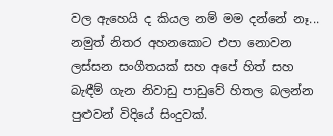වල ඇහෙයි ද කියල නම් මම දන්නේ නෑ... නමුත් නිතර අහනකොට එපා නොවන ලස්සන සංගීතයක් සහ අපේ හිත් සහ බැඳීම් ගැන නිවාඩු පාඩුවේ හිතල බලන්න පුළුවන් විදියේ සිංදුවක්.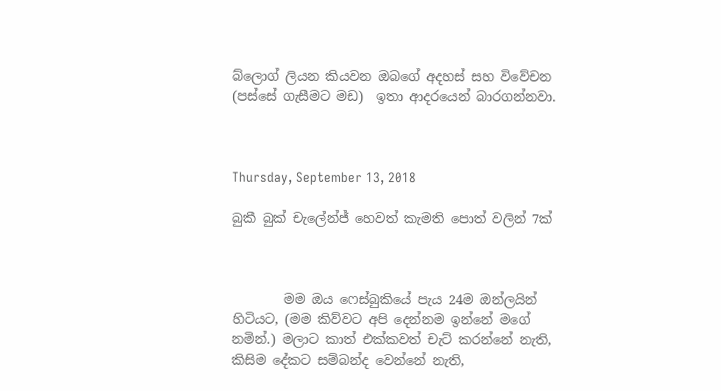බ්ලොග් ලියන කියවන ඔබගේ අදහස් සහ විවේචන (පස්සේ ගැසීමට මඩ)  ඉතා ආදරයෙන් බාරගන්නවා.



Thursday, September 13, 2018

බුකී බුක් චැලේන්ජ් හෙවත් කැමති පොත් වලින් 7ක්



        මම ඔය ෆෙස්බුකියේ පැය 24ම ඔන්ලයින් හිටියට, (මම කිව්වට අපි දෙන්නම ඉන්නේ මගේ නමින්.) මලාට කාත් එක්කවත් චැට් කරන්නේ නැති, කිසිම දේකට සම්බන්ද වෙන්නේ නැති,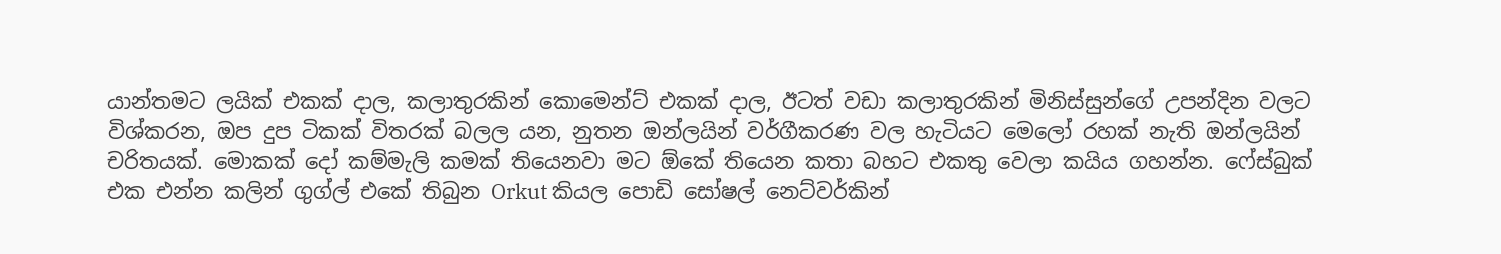යාන්තමට ලයික් එකක් දාල, කලාතුරකින් කොමෙන්ට් එකක් දාල, ඊටත් වඩා කලාතුරකින් මිනිස්සුන්ගේ උපන්දින වලට විශ්කරන, ඔප දුප ටිකක් විතරක් බලල යන, නුතන ඔන්ලයින් වර්ගීකරණ වල හැටියට මෙලෝ රහක් නැති ඔන්ලයින් චරිතයක්. මොකක් දෝ කම්මැලි කමක් තියෙනවා මට ඕකේ තියෙන කතා බහට එකතු වෙලා කයිය ගහන්න. ෆේස්බුක් එක එන්න කලින් ගුග්ල් එකේ තිබුන Orkut කියල පොඩි සෝෂල් නෙට්වර්කින්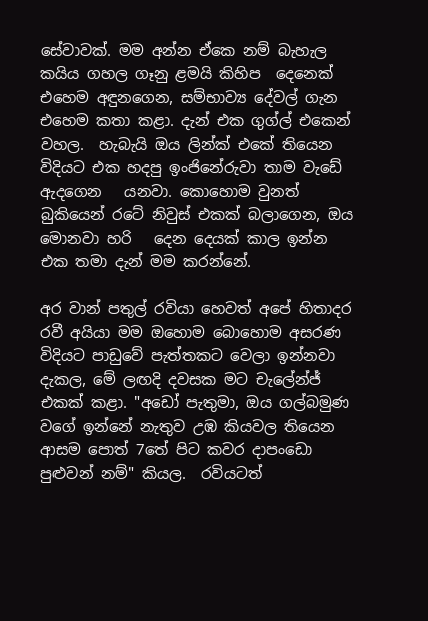සේවාවක්. මම අන්න ඒකෙ නම් බැහැල කයිය ගහල ගෑනු ළමයි කිහිප  දෙනෙක් එහෙම අඳුනගෙන, සම්භාව්‍ය දේවල් ගැන එහෙම කතා කළා. දැන් එක ගුග්ල් එකෙන් වහල.  හැබැයි ඔය ලින්ක් එකේ තියෙන විදියට එක හදපු ඉංජිනේරුවා තාම වැඩේ ඇදගෙන   යනවා. කොහොම වුනත් බුකියෙන් රටේ නිවුස් එකක් බලාගෙන, ඔය මොනවා හරි   දෙන දෙයක් කාල ඉන්න එක තමා දැන් මම කරන්නේ.

අර වාන් පතුල් රවියා හෙවත් අපේ හිතාදර රවී අයියා මම ඔහොම බොහොම අසරණ විදියට පාඩුවේ පැත්තකට වෙලා ඉන්නවා දැකල, මේ ලඟදි දවසක මට චැලේන්ජ් එකක් කළා. "අඩෝ පැතුමා, ඔය ගල්බමුණ වගේ ඉන්නේ නැතුව උඹ කියවල තියෙන ආසම පොත් 7තේ පිට කවර දාපංඩො පුළුවන් නම්" කියල.  රවියටත්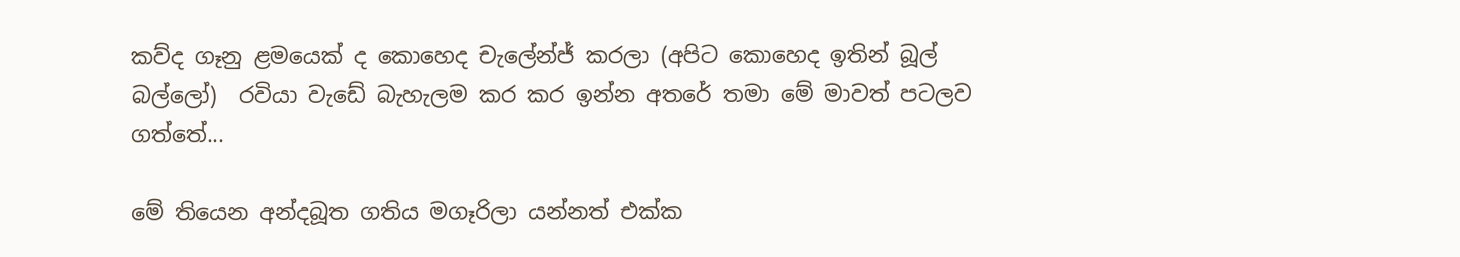කව්ද ගෑනු ළමයෙක් ද කොහෙද චැලේන්ජ් කරලා (අපිට කොහෙද ඉතින් බූල් බල්ලෝ)  රවියා වැඩේ බැහැලම කර කර ඉන්න අතරේ තමා මේ මාවත් පටලව ගත්තේ...

මේ තියෙන අන්දබූත ගතිය මගෑරිලා යන්නත් එක්ක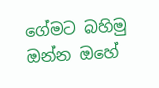ගේමට බහිමු ඔන්න ඔහේ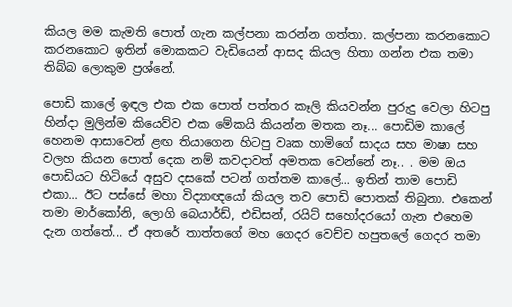කියල මම කැමති පොත් ගැන කල්පනා කරන්න ගත්තා. කල්පනා කරනකොට කරනකොට ඉතින් මොකකට වැඩියෙන් ආසද කියල හිතා ගන්න එක තමා තිබ්බ ලොකුම ප්‍රශ්නේ.

පොඩි කාලේ ඉඳල එක එක පොත් පත්තර කෑලි කියවන්න පුරුදු වෙලා හිටපු හින්දා මුලින්ම කියෙව්ව එක මේකයි කියන්න මතක නෑ... පොඩිම කාලේ හෙනම ආසාවෙන් ළඟ තියාගෙන හිටපු වෘක හාමිගේ සාදය සහ මාෂා සහ වලහ කියන පොත් දෙක නම් කවදාවත් අමතක වෙන්නේ නෑ.. . මම ඔය පොඩියට හිටියේ අසුව දසකේ පටන් ගත්තම කාලේ... ඉතින් තාම පොඩි එකා... ඊට පස්සේ මහා විද්‍යාඥයෝ කියල තව පොඩි පොතක් තිබුනා. එකෙන් තමා මාර්කෝනි, ලොගි බෙයාර්ඩ්, එඩිසන්, රයිට් සහෝදරයෝ ගැන එහෙම දැන ගත්තේ... ඒ අතරේ තාත්තගේ මහ ගෙදර වෙච්ච හපුතලේ ගෙදර තමා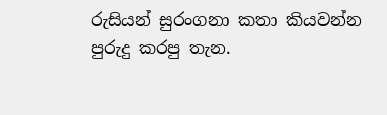රුසියන් සුරංගනා කතා කියවන්න පුරුදු කරපු තැන.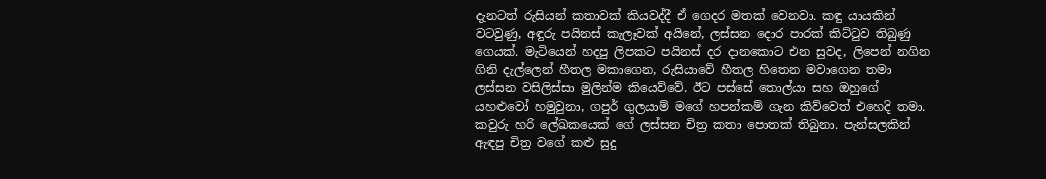දැනටත් රුසියන් කතාවක් කියවද්දී ඒ ගෙදර මතක් වෙනවා. කඳු යායකින් වටවුණු, අඳුරු පයිනස් කැලෑවක් අයිනේ, ලස්සන දොර පාරක් කිට්ටුව තිබුණු ගෙයක්. මැටියෙන් හදපු ලිපකට පයිනස් දර දානකොට එන සුවද, ලිපෙන් නගින ගිනි දැල්ලෙන් හීතල මකාගෙන, රුසියාවේ හීතල හිතෙන මවාගෙන තමා ලස්සන වසිලිස්සා මුලින්ම කියෙව්වේ. ඊට පස්සේ තොල්යා සහ ඔහුගේ යහළුවෝ හමුවුනා, ගපුර් ගුලයාම් මගේ හපන්කම් ගැන කිව්වෙත් එහෙදි තමා. කවුරු හරි ලේඛකයෙක් ගේ ලස්සන චිත්‍ර කතා පොතක් තිබුනා. පැන්සලකින් ඇඳපු චිත්‍ර වගේ කළු සුදු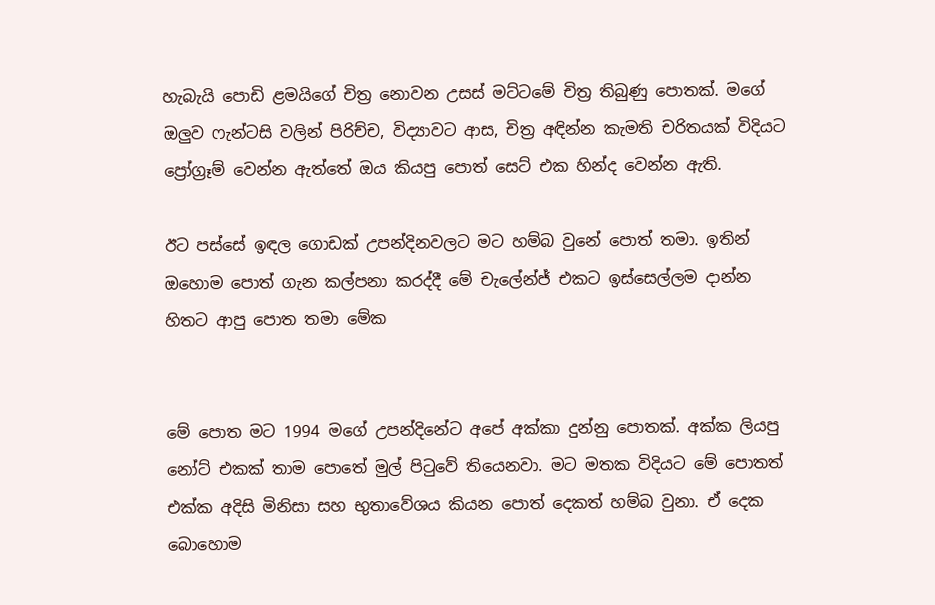හැබැයි පොඩි ළමයිගේ චිත්‍ර නොවන උසස් මට්ටමේ චිත්‍ර තිබුණු පොතක්. මගේ ඔලුව ෆැන්ටසි වලින් පිරිච්ච, විද්‍යාවට ආස, චිත්‍ර අඳින්න කැමති චරිතයක් විදියට ප්‍රෝග්‍රෑම් වෙන්න ඇත්තේ ඔය කියපු පොත් සෙට් එක හින්ද වෙන්න ඇති.

ඊට පස්සේ ඉඳල ගොඩක් උපන්දිනවලට මට හම්බ වුනේ පොත් තමා. ඉතින් ඔහොම පොත් ගැන කල්පනා කරද්දී මේ චැලේන්ජ් එකට ඉස්සෙල්ලම දාන්න හිතට ආපු පොත තමා මේක


මේ පොත මට 1994 මගේ උපන්දිනේට අපේ අක්කා දුන්නු පොතක්. අක්ක ලියපු නෝට් එකක් තාම පොතේ මුල් පිටුවේ තියෙනවා. මට මතක විදියට මේ පොතත් එක්ක අදිසි මිනිසා සහ භුතාවේශය කියන පොත් දෙකත් හම්බ වුනා. ඒ දෙක බොහොම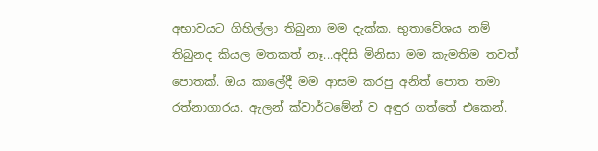අභාවයට ගිහිල්ලා තිබුනා මම දැක්ක. භුතාවේශය නම් තිබුනද කියල මතකත් නෑ...අදිසි මිනිසා මම කැමතිම තවත් පොතක්. ඔය කාලේදී මම ආසම කරපු අනිත් පොත තමා රත්නාගාරය. ඇලන් ක්වාර්ටමේන් ව අඳුර ගත්තේ එකෙන්.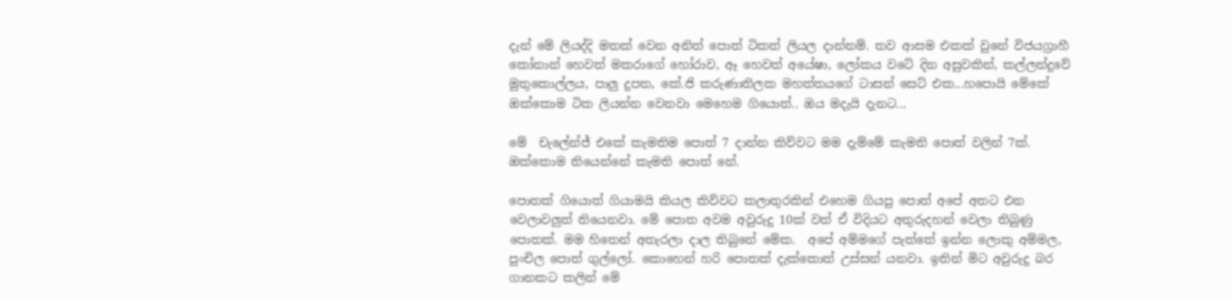දැන් මේ ලියද්දි මතක් වෙන අනිත් පොත් ටිකත් ලියල දාන්නම්. තව ආසම එකක් වුනේ විජයග්‍රාහී කෝනාන් හෙවත් මකරාගේ හෝරාව, ඈ හෙවත් අයේෂා, ලෝකය වටේ දින අසුවකින්, කල්ලන්දුවේ මුතුකොල්ලය, පාලු දුපත, කේ.ජි කරුණාතිලක මහත්තයගේ ටාසන් සෙට් එක...හපොයි මේකේ ඔක්කොම ටික ලියන්න වෙනවා මෙහෙම ගියොත්.. ඔය මදැයි දැනට...

මේ  චැලේන්ජ් එකේ කැමතිම පොත් 7 දාන්න කිව්වට මම දැම්මේ කැමති පොත් වලින් 7ක්. ඔක්කොම තියෙන්නේ කැමති පොත් නේ.

පොතක් ගියොත් ගියාමයි කියල කිව්වට කලාතුරකින් එහෙම ගියපු පොත් අපේ අතට එන වෙලාවලුත් තියෙනවා. මේ පොත අවම අවුරුදු 10ක් වත් ඒ විදියට අතුරුදහන් වෙලා තිබුණු පොතක්. මම හිතෙන් අතැරලා දාල තිබුනේ මේක.  අපේ අම්මගේ පැත්තේ ඉන්න ලොකු අම්මල, පුංචිල පොත් ගුල්ලෝ. කොහෙන් හරි පොතක් දැක්කොත් උස්සන් යනවා. ඉතින් මිට අවුරුදු බර ගානකට කලින් මේ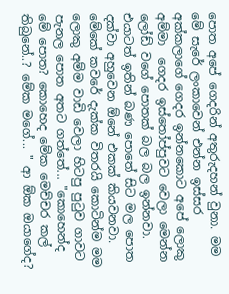පොත අපේ ගෙදරින් අතුරුදහන් වුනා. මම මේ සැරේ ලංකාවෙන් එන්න ඉස්සර අක්කලාගේ ගෙදර ඉන්නකොට අපේ ලොකු අම්මා  ගෙදර ඉස්තෝප්පුවට වෙලා මෙන්න ලෝඩ් වගේ පොතක් බල බල ඉන්නවා. එයාටත් ඉතින් බණ පොතේ සිට මල පොත දක්වා අහුවෙන ඕනේ එකක් කියවනවා. මේකේ කවරේ දැක්ක විතරයි කොටින්ම මම ලොකු අම්ම වාඩි වෙලා හිටපු පුටුව ගාවට පැනල පොත අතට ගත්තේ... "කොහෙන්ද මේ පොත? කොහෙද මේක මෙච්චර කල් තිබුනේ..? මේක මගේ... " ආ ඕක ඔයාගේද?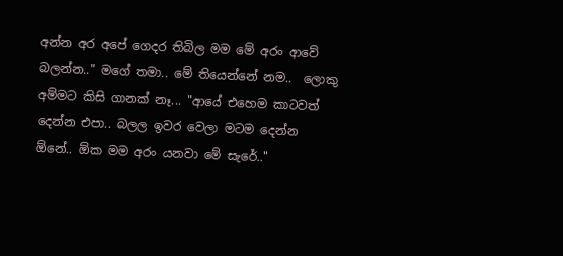අන්න අර අපේ ගෙදර තිබිල මම මේ අරං ආවේ බලන්න.." මගේ තමා.. මේ තියෙන්නේ නම..  ලොකු අම්මට කිසි ගානක් නෑ... "ආයේ එහෙම කාටවත් දෙන්න එපා.. බලල ඉවර වෙලා මටම දෙන්න ඕනේ.. ඕක මම අරං යනවා මේ සැරේ.."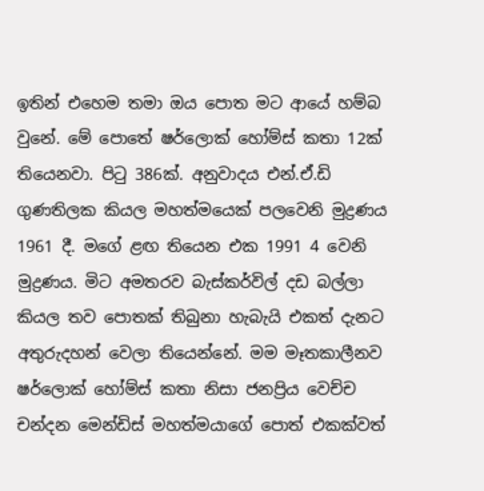ඉතින් එහෙම තමා ඔය පොත මට ආයේ හම්බ වුනේ. මේ පොතේ ෂර්ලොක් හෝම්ස් කතා 12ක් තියෙනවා. පිටු 386ක්. අනුවාදය එන්.ඒ.ඩි ගුණතිලක කියල මහත්මයෙක් පලවෙනි මුද්‍රණය 1961 දී. මගේ ළඟ තියෙන එක 1991 4 වෙනි මුද්‍රණය. මිට අමතරව බැස්කර්විල් දඩ බල්ලා කියල තව පොතක් තිබුනා හැබැයි එකත් දැනට අතුරුදහන් වෙලා තියෙන්නේ. මම මෑතකාලීනව ෂර්ලොක් හෝම්ස් කතා නිසා ජනප්‍රිය වෙච්ච චන්දන මෙන්ඩිස් මහත්මයාගේ පොත් එකක්වත්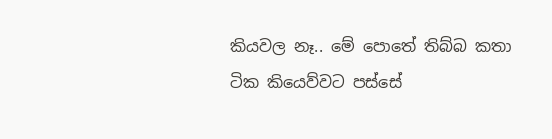කියවල නෑ.. මේ පොතේ තිබ්බ කතා ටික කියෙව්වට පස්සේ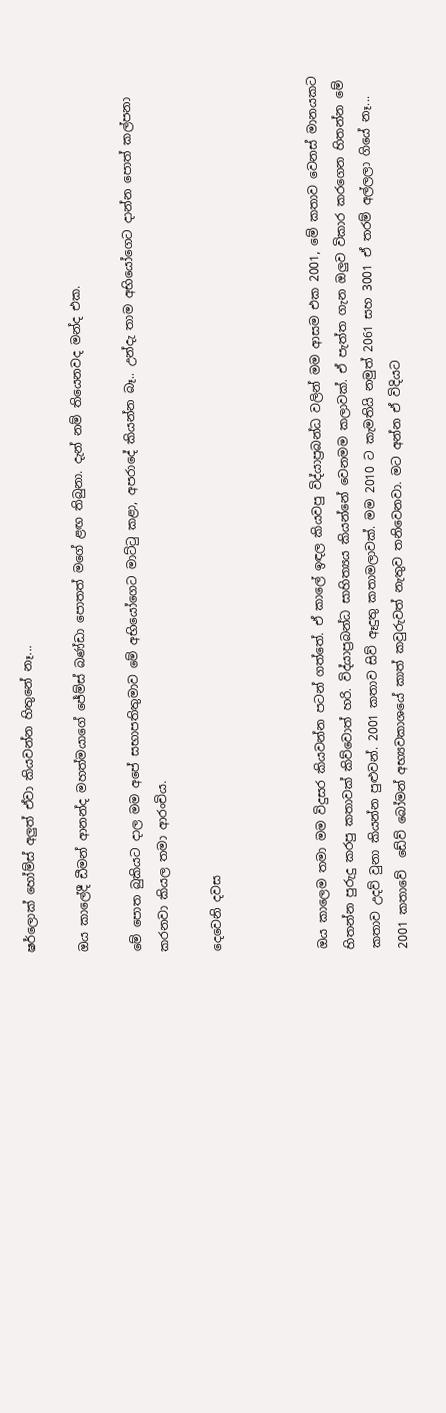ෂර්ලොක් හෝම්ස් අලුත් ඒවා කියවන්න හිතුනේ නෑ...

ඔය කාලේදී ඩීමන් ආනන්ද මහත්මයාගේ ජේම්ස් බණ්ඩා පොතත් මගේ ළඟ තිබුනා. දැන් නම් තියෙනවද මන්ද එක.

මේ පොත බුකියට දාල මම අපේ සභාපතිතුමාව මේ අභියෝගෙට මාට්ටු කළා, අපරාදේ කියන්න බෑ.. උන්දැ තාම අභියෝගෙට දාන්න පොත් කල්පනා කරනවා කියල තමා ආරංචිය.

දෙවෙනි දවස



ඔය කාලෙම තමා මම විදුසර කියවන්න පටන් ගත්තේ. ඒ කාලේ ඉඳල කියවපු විද්යාප්‍රබන්ධ වලින් මම ආසම එක 2001, මේ කතාව වෙනස් මානයකට හිතන්න පුරුදු කරපු කතාවක් කිව්වොත් හරි. විද්යාප්‍රබන්ධ සාහිත්‍යය කියන්නේ වෙනමම කලාවක්. ඒ පැත්ත ගැන ඔලුව විකාර කරගෙන හිතන්න මේ කතාව උදව් වුනා කියන්න පුළුවන්. 2001 කතාව සිව් ඈදුතු කතාමලාවක්. මම 2010 ට කැමතියි නමුත් 2061 සහ 3001 ඒ තරම් අල්ලලා ගියේ නෑ... 2001 කතාවේ  ඩේව් බෝමන් අභ්‍යවකාශයේ කාත් කවුරුවත් නැතුව තනිවෙනවා. මට අන්න ඒ විදියට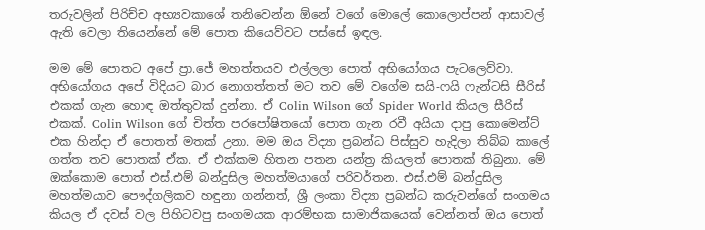තරුවලින් පිරිච්ච අභ්‍යවකාශේ තනිවෙන්න ඕනේ වගේ මොලේ කොලොප්පන් ආසාවල් ඇති වෙලා තියෙන්නේ මේ පොත කියෙව්වට පස්සේ ඉඳල.

මම මේ පොතට අපේ ප්‍රා.ජේ මහත්තයව එල්ලලා පොත් අභියෝගය පැටලෙව්වා. අභියෝගය අපේ විදියට බාර නොගත්තත් මට තව මේ වගේම සයි-ෆයි ෆැන්ටසි සීරිස් එකක් ගැන හොඳ ඔත්තුවක් දුන්නා. ඒ Colin Wilson ගේ Spider World කියල සීරිස් එකක්. Colin Wilson ගේ චිත්ත පරපෝෂිතයෝ පොත ගැන රවී අයියා දාපු කොමෙන්ට් එක හින්දා ඒ පොතත් මතක් උනා. මම ඔය විද්‍යා ප්‍රබන්ධ පිස්සුව හැදිලා තිබ්බ කාලේ ගත්ත තව පොතක් ඒක. ඒ එක්කම හිතන පතන යන්ත්‍ර කියලත් පොතක් තිබුනා. මේ ඔක්කොම පොත් එස්.එම් බන්දුසිල මහත්මයාගේ පරිවර්තන. එස්.එම් බන්දුසිල මහත්මයාව පෞද්ගලිකව හඳුනා ගන්නත්, ශ්‍රී ලංකා විද්‍යා ප්‍රබන්ධ කරුවන්ගේ සංගමය කියල ඒ දවස් වල පිහිටවපු සංගමයක ආරම්භක සාමාජිකයෙක් වෙන්නත් ඔය පොත්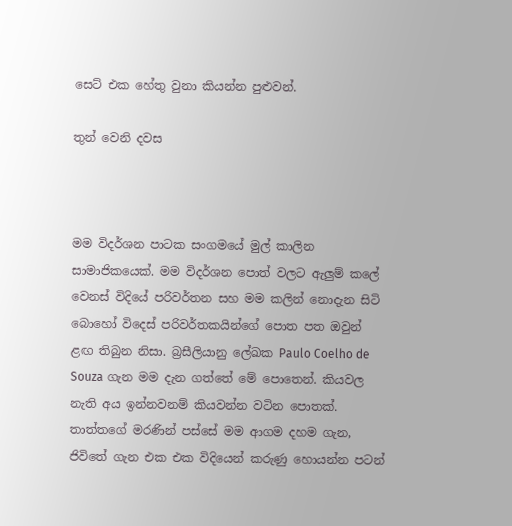සෙට් එක හේතු වුනා කියන්න පුළුවන්.

තුන් වෙනි දවස



මම විදර්ශන පාටක සංගමයේ මුල් කාලින සාමාජිකයෙක්. මම විදර්ශන පොත් වලට ඇලුම් කලේ වෙනස් විදියේ පරිවර්තන සහ මම කලින් නොදැන සිටි බොහෝ විදෙස් පරිවර්තකයින්ගේ පොත පත ඔවුන් ළඟ තිබුන නිසා. බ්‍රසීලියානු ලේඛක Paulo Coelho de Souza ගැන මම දැන ගත්තේ මේ පොතෙන්. කියවල නැති අය ඉන්නවනම් කියවන්න වටින පොතක්. තාත්තගේ මරණින් පස්සේ මම ආගම දහම ගැන, ජිවිතේ ගැන එක එක විදියෙන් කරුණු හොයන්න පටන්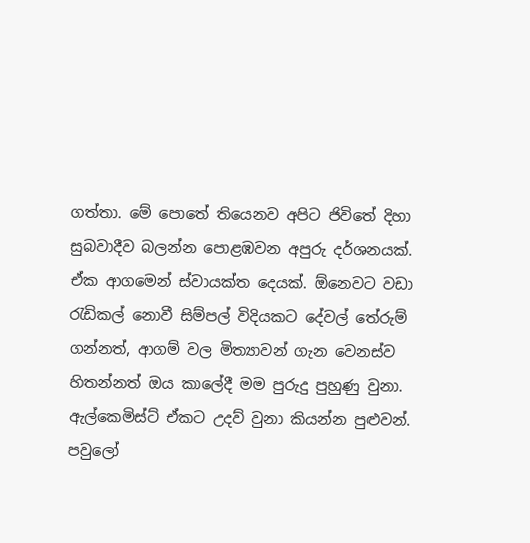ගත්තා. මේ පොතේ තියෙනව අපිට ජිවිතේ දිහා සුබවාදීව බලන්න පොළඹවන අපුරු දර්ශනයක්. ඒක ආගමෙන් ස්වායක්ත දෙයක්. ඕනෙවට වඩා රැඩිකල් නොවී සිම්පල් විදියකට දේවල් තේරුම් ගන්නත්, ආගම් වල මිත්‍යාවන් ගැන වෙනස්ව හිතන්නත් ඔය කාලේදී මම පුරුදු පුහුණු වුනා.   ඇල්කෙමිස්ට් ඒකට උදව් වුනා කියන්න පුළුවන්. පවුලෝ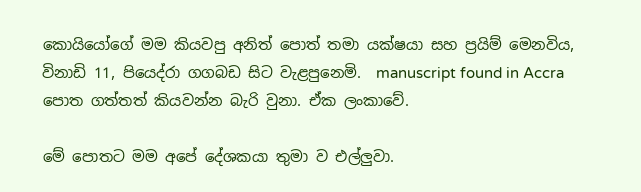කොයියෝගේ මම කියවපු අනිත් පොත් තමා යක්ෂයා සහ ප්‍රයිම් මෙනවිය, විනාඩි 11, පියෙද්රා ගගබඩ සිට වැළපුනෙමි.  manuscript found in Accra පොත ගත්තත් කියවන්න බැරි වුනා. ඒක ලංකාවේ.

මේ පොතට මම අපේ දේශකයා තුමා ව එල්ලුවා.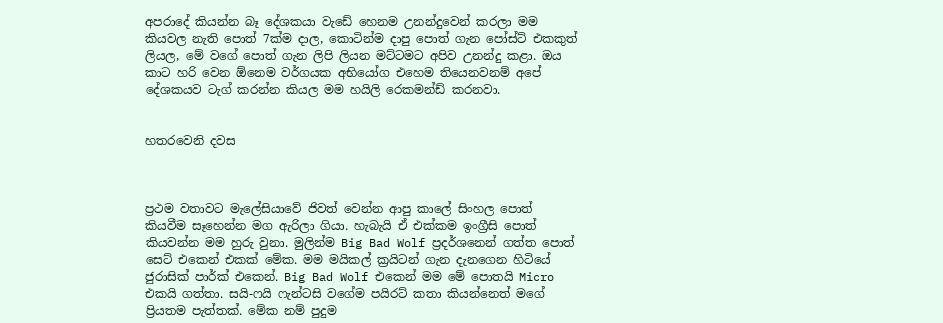අපරාදේ කියන්න බෑ දේශකයා වැඩේ හෙනම උනන්දුවෙන් කරලා මම කියවල නැති පොත් 7ක්ම දාල, කොටින්ම දාපු පොත් ගැන පෝස්ට් එකකුත් ලියල, මේ වගේ පොත් ගැන ලිපි ලියන මට්ටමට අපිව උනන්දු කළා. ඔය කාට හරි වෙන ඕනෙම වර්ගයක අභියෝග එහෙම තියෙනවනම් අපේ දේශකයව ටැග් කරන්න කියල මම හයිලි රෙකමන්ඩ් කරනවා.


හතරවෙනි දවස



ප්‍රථම වතාවට මැලේසියාවේ ජිවත් වෙන්න ආපු කාලේ සිංහල පොත් කියවීම සෑහෙන්න මග ඇරිලා ගියා. හැබැයි ඒ එක්කම ඉංග්‍රීසි පොත් කියවන්න මම හුරු වුනා. මුලින්ම Big Bad Wolf ප්‍රදර්ශනෙන් ගත්ත පොත් සෙට් එකෙන් එකක් මේක. මම මයිකල් ක්‍රයිටන් ගැන දැනගෙන හිටියේ ජුරාසික් පාර්ක් එකෙන්. Big Bad Wolf එකෙන් මම මේ පොතයි Micro එකයි ගත්තා. සයි-ෆයි ෆැන්ටසි වගේම පයිරට් කතා කියන්නෙත් මගේ ප්‍රියතම පැත්තක්. මේක නම් පුදුම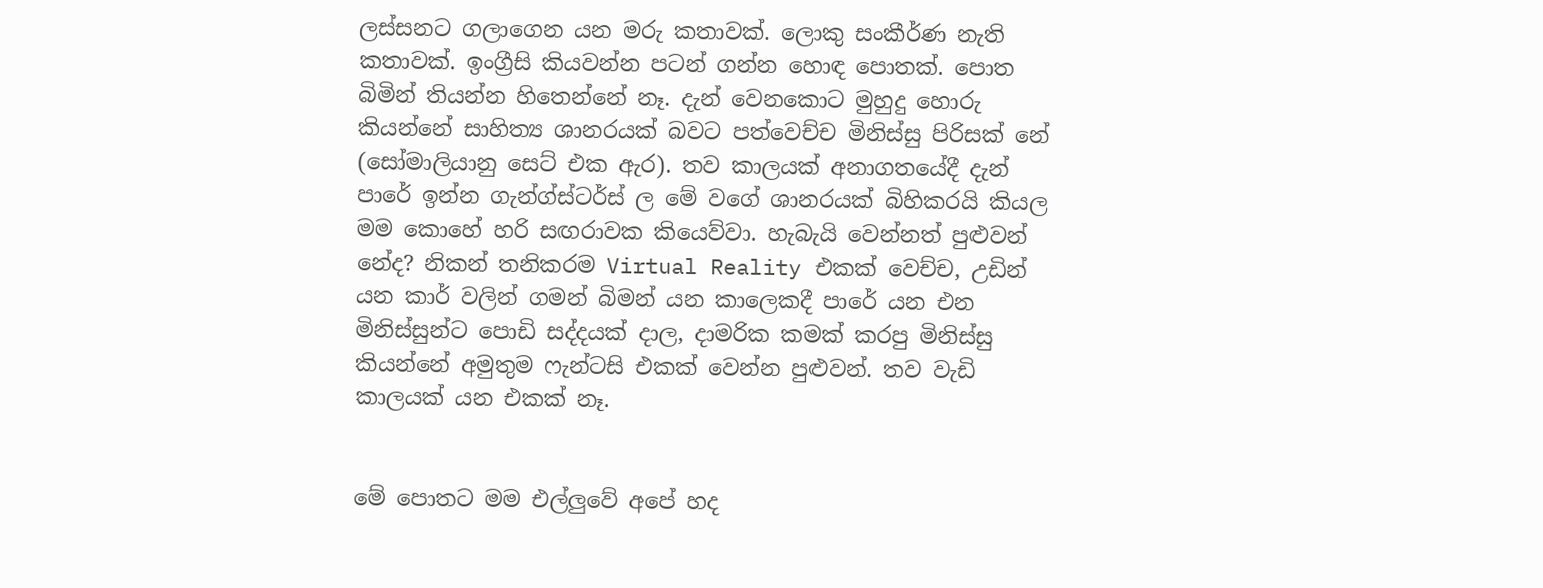ලස්සනට ගලාගෙන යන මරු කතාවක්. ලොකු සංකීර්ණ නැති කතාවක්. ඉංග්‍රීසි කියවන්න පටන් ගන්න හොඳ පොතක්. පොත බිමින් තියන්න හිතෙන්නේ නෑ. දැන් වෙනකොට මුහුදු හොරු කියන්නේ සාහිත්‍ය ශානරයක් බවට පත්වෙච්ච මිනිස්සු පිරිසක් නේ (සෝමාලියානු සෙට් එක ඇර). තව කාලයක් අනාගතයේදී දැන්  පාරේ ඉන්න ගැන්ග්ස්ටර්ස් ල මේ වගේ ශානරයක් බිහිකරයි කියල මම කොහේ හරි සඟරාවක කියෙව්වා. හැබැයි වෙන්නත් පුළුවන් නේද? නිකන් තනිකරම Virtual Reality එකක් වෙච්ච, උඩින් යන කාර් වලින් ගමන් බිමන් යන කාලෙකදී පාරේ යන එන මිනිස්සුන්ට පොඩි සද්දයක් දාල, දාමරික කමක් කරපු මිනිස්සු කියන්නේ අමුතුම ෆැන්ටසි එකක් වෙන්න පුළුවන්. තව වැඩි කාලයක් යන එකක් නෑ.


මේ පොතට මම එල්ලුවේ අපේ හද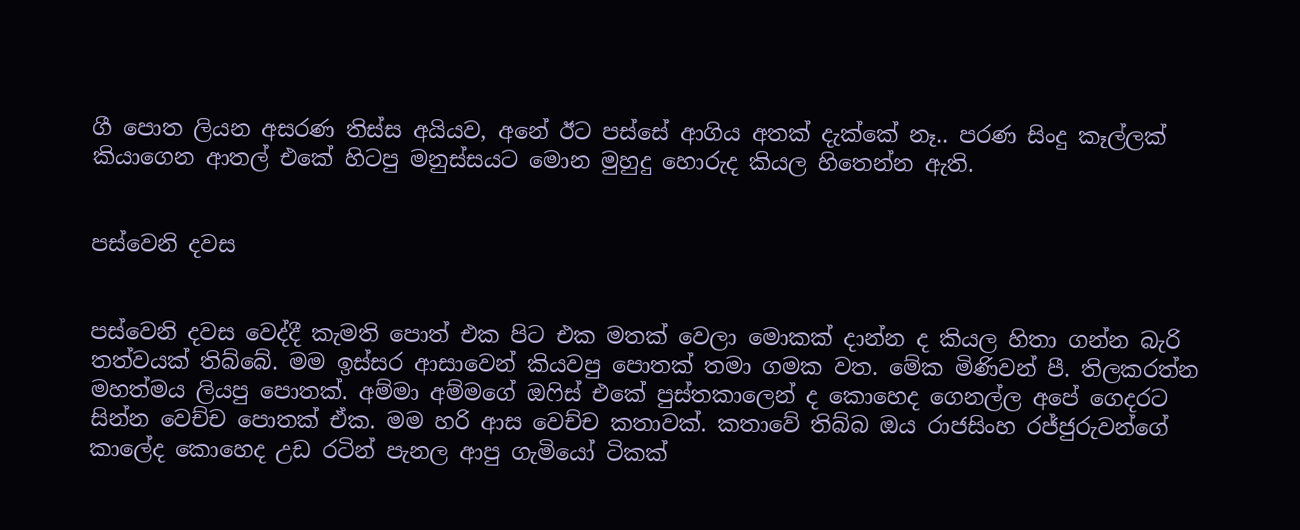ගී පොත ලියන අසරණ තිස්ස අයියව, අනේ ඊට පස්සේ ආගිය අතක් දැක්කේ නෑ.. පරණ සිංදු කෑල්ලක් කියාගෙන ආතල් එකේ හිටපු මනුස්සයට මොන මුහුදු හොරුද කියල හිතෙන්න ඇති.


පස්වෙනි දවස


පස්වෙනි දවස වෙද්දී කැමති පොත් එක පිට එක මතක් වෙලා මොකක් දාන්න ද කියල හිතා ගන්න බැරි තත්වයක් තිබ්බේ. මම ඉස්සර ආසාවෙන් කියවපු පොතක් තමා ගමක වත. මේක මිණිවන් පී. තිලකරත්න මහත්මය ලියපු පොතක්. අම්මා අම්මගේ ඔෆිස් එකේ පුස්තකාලෙන් ද කොහෙද ගෙනල්ල අපේ ගෙදරට සින්න වෙච්ච පොතක් ඒක. මම හරි ආස වෙච්ච කතාවක්. කතාවේ තිබ්බ ඔය රාජසිංහ රජ්ජුරුවන්ගේ කාලේද කොහෙද උඩ රටින් පැනල ආපු ගැමියෝ ටිකක්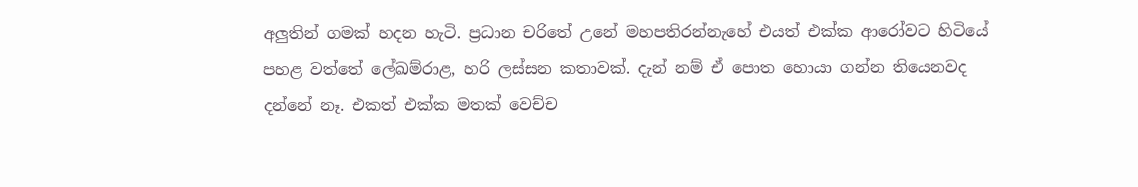අලුතින් ගමක් හදන හැටි. ප්‍රධාන චරිතේ උනේ මහපතිරන්නැහේ එයත් එක්ක ආරෝවට හිටියේ පහළ වත්තේ ලේඛම්රාළ, හරි ලස්සන කතාවක්. දැන් නම් ඒ පොත හොයා ගන්න තියෙනවද දන්නේ නෑ. එකත් එක්ක මතක් වෙච්ච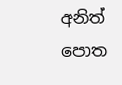අනිත් පොත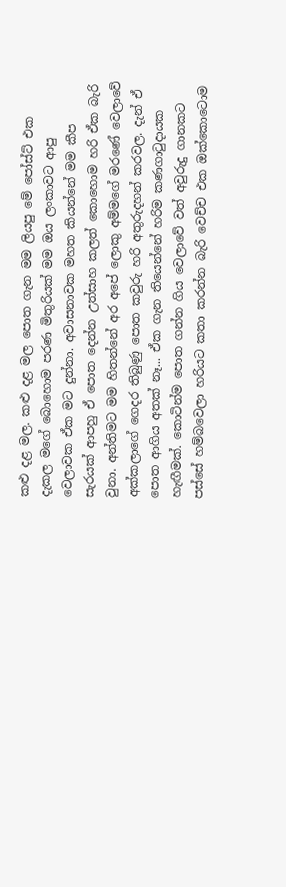කළු දළ මල. කළු දළ මල පොත ගැන මම ලියපු මේ පෝස්ට් එක දැකල මගේ බොහොම පරණ මිතුරියක් මම ඔය ලංකාවට ආපු වෙලාවක ඒක මට දුන්නා. අවාසනාවක මහත කියන්නේ මම කීප සැරයක් ආපහු ඒ පොත දෙන්න උත්සාහ කලත් කොහොම හරි ඒක බැරි වුනා. අන්තිමට මම හිතන්නේ අර අපේ ලොකු අම්මගේ මරණේ වෙලාවේ අක්කලාගේ ගෙදර තිබුණු පොත කවුරු හරි අතුරුදහන් කරවල. දැන් ඒ පොත ආගිය අතක් නෑ... ඒක ගැන තියෙන්නේ හරිම කණගාටුදායක හැඟීමක්. කොටින්ම පොත ගන්න ගිය වෙලාවේ වත් අවුරුදු ගානකට පස්සේ හම්බවෙලා හරියට කතා කරන්න බැරි වෙච්ච එක ඔක්කොටොම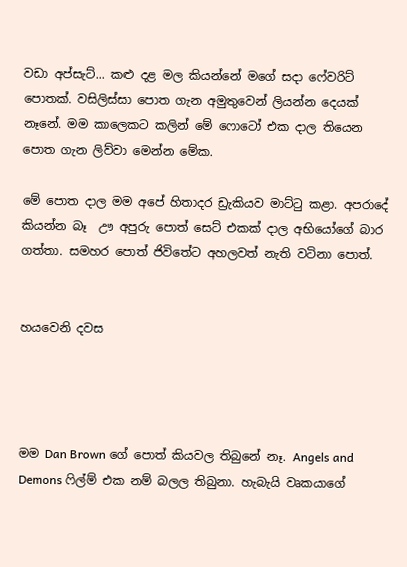වඩා අප්සැට්... කළු දළ මල කියන්නේ මගේ සදා ෆේවරිට් පොතක්. වසිලිස්සා පොත ගැන අමුතුවෙන් ලියන්න දෙයක් නෑනේ. මම කාලෙකට කලින් මේ ෆොටෝ එක දාල තියෙන පොත ගැන ලිව්වා මෙන්න මේක.

මේ පොත දාල මම අපේ හිතාදර ඩ්‍රැකියව මාට්ටු කළා. අපරාදේ කියන්න බෑ  ඌ අපුරු පොත් සෙට් එකක් දාල අභියෝගේ බාර ගත්තා. සමහර පොත් ජිවිතේට අහලවත් නැති වටිනා පොත්.


හයවෙනි දවස




මම Dan Brown ගේ පොත් කියවල තිබුනේ නෑ. Angels and Demons ෆිල්ම් එක නම් බලල තිබුනා. හැබැයි වෘකයාගේ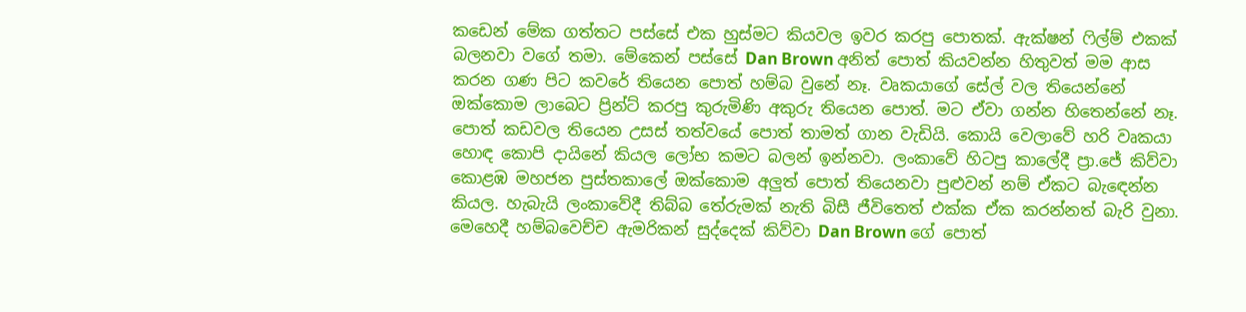කඩෙන් මේක ගත්තට පස්සේ එක හුස්මට කියවල ඉවර කරපු පොතක්. ඇක්ෂන් ෆිල්ම් එකක් බලනවා වගේ තමා. මේකෙන් පස්සේ Dan Brown අනිත් පොත් කියවන්න හිතුවත් මම ආස කරන ගණ පිට කවරේ තියෙන පොත් හම්බ වුනේ නෑ. වෘකයාගේ සේල් වල තියෙන්නේ ඔක්කොම ලාබෙට ප්‍රින්ට් කරපු කුරුමිණි අකුරු තියෙන පොත්. මට ඒවා ගන්න හිතෙන්නේ නෑ. පොත් කඩවල තියෙන උසස් තත්වයේ පොත් තාමත් ගාන වැඩියි. කොයි වෙලාවේ හරි වෘකයා හොඳ කොපි දායිනේ කියල ලෝභ කමට බලන් ඉන්නවා. ලංකාවේ හිටපු කාලේදී ප්‍රා.ජේ කිව්වා කොළඹ මහජන පුස්තකාලේ ඔක්කොම අලුත් පොත් තියෙනවා පුළුවන් නම් ඒකට බැඳෙන්න කියල. හැබැයි ලංකාවේදී තිබ්බ තේරුමක් නැති බිසී ජීවිතෙත් එක්ක ඒක කරන්නත් බැරි වුනා. මෙහෙදී හම්බවෙච්ච ඇමරිකන් සුද්දෙක් කිව්වා Dan Brown ගේ පොත්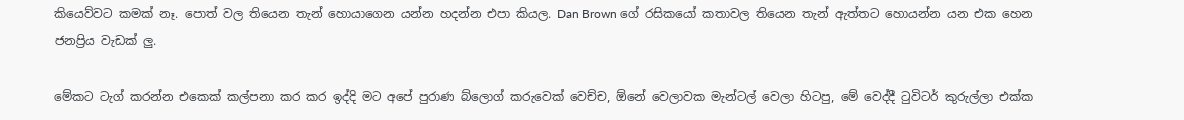කියෙව්වට කමක් නෑ. පොත් වල තියෙන තැන් හොයාගෙන යන්න හදන්න එපා කියල. Dan Brown ගේ රසිකයෝ කතාවල තියෙන තැන් ඇත්තට හොයන්න යන එක හෙන ජනප්‍රිය වැඩක් ලු.

මේකට ටැග් කරන්න එකෙක් කල්පනා කර කර ඉද්දි මට අපේ පුරාණ බ්ලොග් කරුවෙක් වෙච්ච, ඕනේ වෙලාවක මැන්ටල් වෙලා හිටපු, මේ වෙද්දී ටුවිටර් කුරුල්ලා එක්ක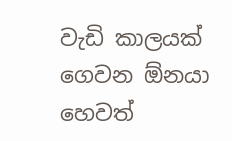වැඩි කාලයක් ගෙවන ඕනයා හෙවත්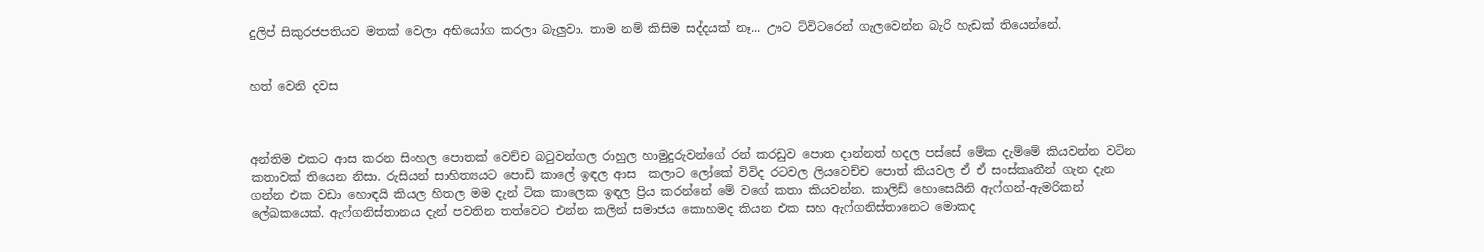දුලිප් සිකුරජපතියව මතක් වෙලා අභියෝග කරලා බැලුවා. තාම නම් කිසිම සද්දයක් නෑ... ඌට ට්විටරෙන් ගැලවෙන්න බැරි හැඩක් තියෙන්නේ.


හත් වෙනි දවස



අන්තිම එකට ආස කරන සිංහල පොතක් වෙච්ච බටුවන්ගල රාහුල හාමුදුරුවන්ගේ රන් කරඩුව පොත දාන්නත් හදල පස්සේ මේක දැම්මේ කියවන්න වටින කතාවක් තියෙන නිසා. රුසියන් සාහිත්‍යයට පොඩි කාලේ ඉඳල ආස  කලාට ලෝකේ විවිද රටවල ලියවෙච්ච පොත් කියවල ඒ ඒ සංස්කෘතීන් ගැන දැන ගන්න එක වඩා හොඳයි කියල හිතල මම දැන් ටික කාලෙක ඉඳල ප්‍රිය කරන්නේ මේ වගේ කතා කියවන්න. කාලිඩ් හොසෙයිනි ඇෆ්ගන්-ඇමරිකන් ලේඛකයෙක්. ඇෆ්ගනිස්තානය දැන් පවතින තත්වෙට එන්න කලින් සමාජය කොහමද කියන එක සහ ඇෆ්ගනිස්තානෙට මොකද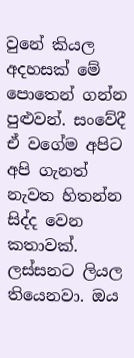වුනේ කියල අදහසක් මේ පොතෙන් ගන්න පුළුවන්. සංවේදී ඒ වගේම අපිට අපි ගැනත් නැවත හිතන්න සිද්ද වෙන කතාවක්. ලස්සනට ලියල තියෙනවා. ඔය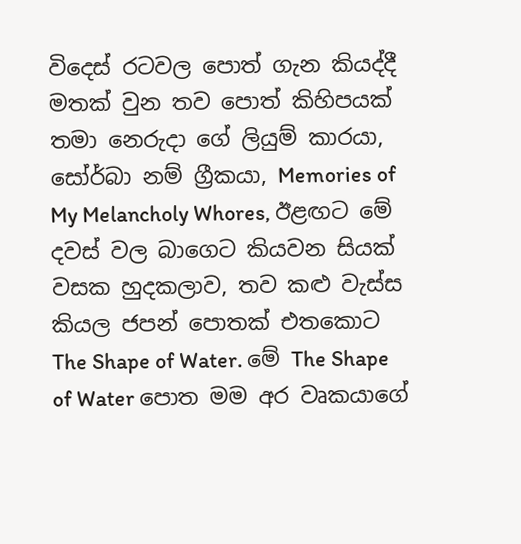විදෙස් රටවල පොත් ගැන කියද්දී මතක් වුන තව පොත් කිහිපයක් තමා නෙරුදා ගේ ලියුම් කාරයා, සෝර්බා නම් ග්‍රීකයා, Memories of My Melancholy Whores, ඊළඟට මේ දවස් වල බාගෙට කියවන සියක් වසක හුදකලාව, තව කළු වැස්ස කියල ජපන් පොතක් එතකොට The Shape of Water. මේ The Shape of Water පොත මම අර වෘකයාගේ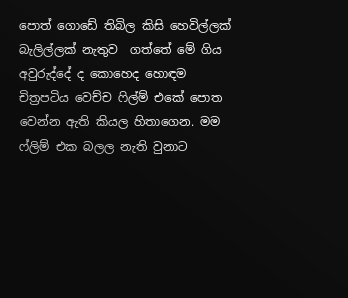පොත් ගොඩේ තිබිල කිසි හෙවිල්ලක් බැලිල්ලක් නැතුව  ගත්තේ මේ ගිය අවුරුද්දේ ද කොහෙද හොඳම චිත්‍රපටිය වෙච්ච ෆිල්ම් එකේ පොත වෙන්න ඇති කියල හිතාගෙන. මම ෆ්ලිම් එක බලල නැති වුනාට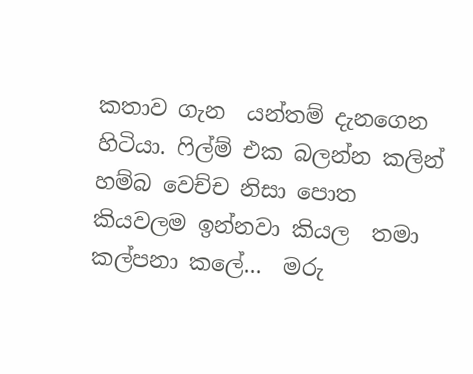කතාව ගැන  යන්තම් දැනගෙන හිටියා. ෆිල්ම් එක බලන්න කලින් හම්බ වෙච්ච නිසා පොත කියවලම ඉන්නවා කියල  තමා කල්පනා කලේ...  මරු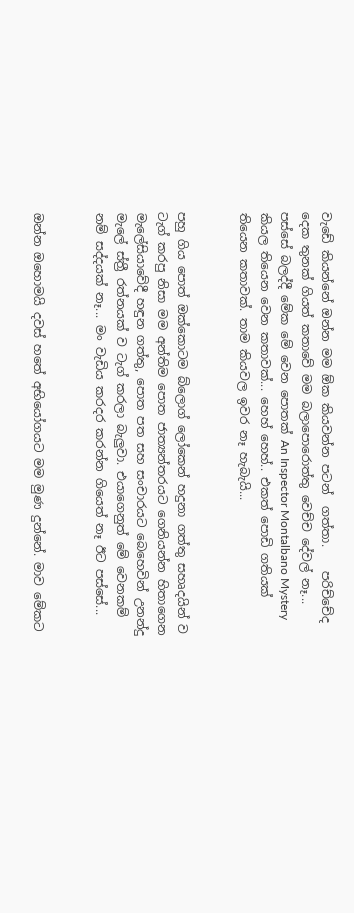වැඩේ කියන්නේ ඔන්න මම ඕක කියවන්න පටන්  ගත්තා.    පරිච්චේද දෙක තුනක් ගියත් කතාවේ මම බලාපොරොත්තු වෙච්ච දේවල් නෑ... පස්සේ බලද්දී මේක මේ වෙන පොතක් An Inspector Montalbano Mystery කියල තියෙන වෙන කතාවක්... හෙහ් හෙහ්.. එකත් පොඩි ගතියක් තියෙන කතාවක්. තාම කියවල ඉවර නෑ හැබැයි...


පහු ගිය පොත් ඔක්කොටම බ්ලොග් ලෝකෙන් හදුනා ගත්තු සහෘදයින් ව ටැග් කරපු නිසා මම අන්තිම පොත ජාත්‍යන්තරයට ගෙනියන්න හිතාගෙන මැලේසියාවේදී හඳුන ගත්තු, පොත පත සහ සංචාරයට බෙහෙවින් උනන්දු මැලේ ස්ත්‍රී රත්නයක් ව ටැග් කරලා බැලුවා. එයාගෙනුත් මේ වෙනකම් නම් සද්දයක් නෑ... මං වැඩිය කරදර කරන්න ගියෙත් නෑ ඊට පස්සේ...


ඔන්න ඔහොමයි දවස් හතේ අභියෝගයට මම මුණ දුන්නේ. මාව මේකට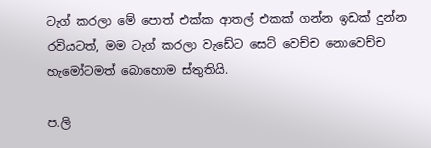ටැග් කරලා මේ පොත් එක්ක ආතල් එකක් ගන්න ඉඩක් දුන්න රවියටත්, මම ටැග් කරලා වැඩේට සෙට් වෙච්ච නොවෙච්ච හැමෝටමත් බොහොම ස්තුතියි.

ප.ලි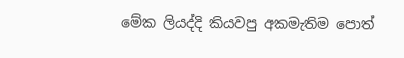මේක ලියද්දි කියවපු අකමැතිම පොත්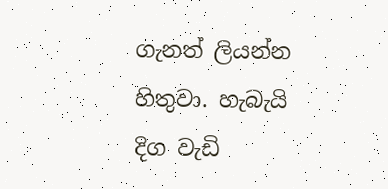ගැනත් ලියන්න හිතුවා. හැබැයි දිග වැඩි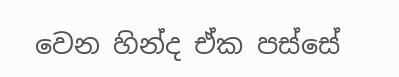වෙන හින්ද ඒක පස්සේ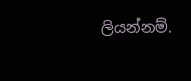ලියන්නම්.